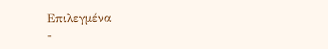Επιλεγμένα
-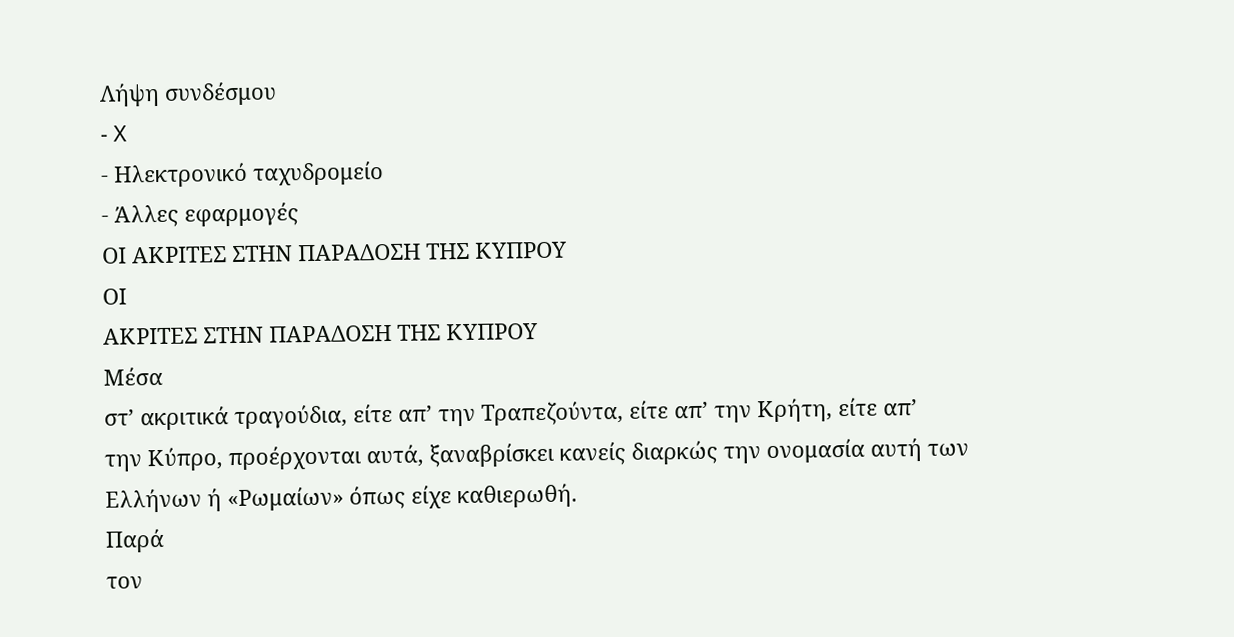Λήψη συνδέσμου
- X
- Ηλεκτρονικό ταχυδρομείο
- Άλλες εφαρμογές
ΟΙ ΑΚΡΙΤΕΣ ΣΤΗΝ ΠΑΡΑΔΟΣΗ ΤΗΣ ΚΥΠΡΟΥ
ΟΙ
ΑΚΡΙΤΕΣ ΣΤΗΝ ΠΑΡΑΔΟΣΗ ΤΗΣ ΚΥΠΡΟΥ
Μέσα
στ’ ακριτικά τραγούδια, είτε απ’ την Τραπεζούντα, είτε απ’ την Κρήτη, είτε απ’
την Κύπρο, προέρχονται αυτά, ξαναβρίσκει κανείς διαρκώς την ονομασία αυτή των
Ελλήνων ή «Ρωμαίων» όπως είχε καθιερωθή.
Παρά
τον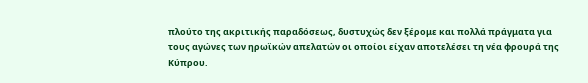πλούτο της ακριτικής παραδόσεως, δυστυχώς δεν ξέρομε και πολλά πράγματα για
τους αγώνες των ηρωϊκών απελατών οι οποίοι είχαν αποτελέσει τη νέα φρουρά της
Κύπρου.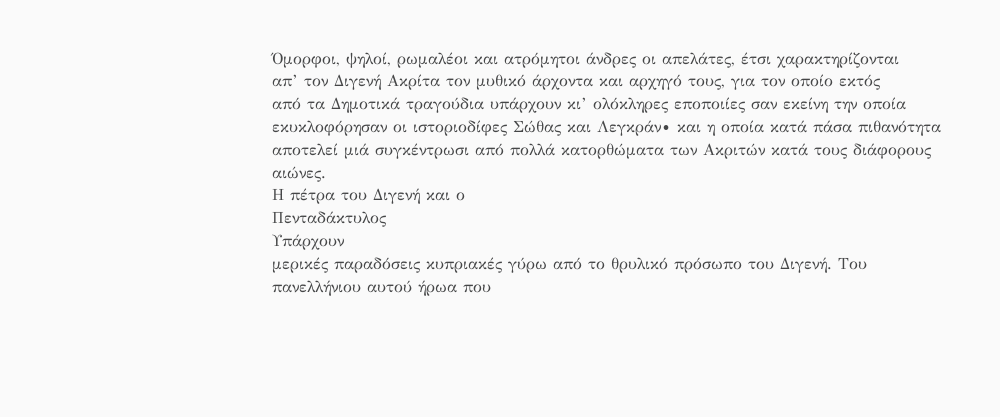Όμορφοι, ψηλοί, ρωμαλέοι και ατρόμητοι άνδρες οι απελάτες, έτσι χαρακτηρίζονται
απ’ τον Διγενή Ακρίτα τον μυθικό άρχοντα και αρχηγό τους, για τον οποίο εκτός
από τα Δημοτικά τραγούδια υπάρχουν κι’ ολόκληρες εποποιίες σαν εκείνη την οποία
εκυκλοφόρησαν οι ιστοριοδίφες Σώθας και Λεγκράν∙ και η οποία κατά πάσα πιθανότητα
αποτελεί μιά συγκέντρωσι από πολλά κατορθώματα των Ακριτών κατά τους διάφορους
αιώνες.
Η πέτρα του Διγενή και ο
Πενταδάκτυλος
Υπάρχουν
μερικές παραδόσεις κυπριακές γύρω από το θρυλικό πρόσωπο του Διγενή. Του
πανελλήνιου αυτού ήρωα που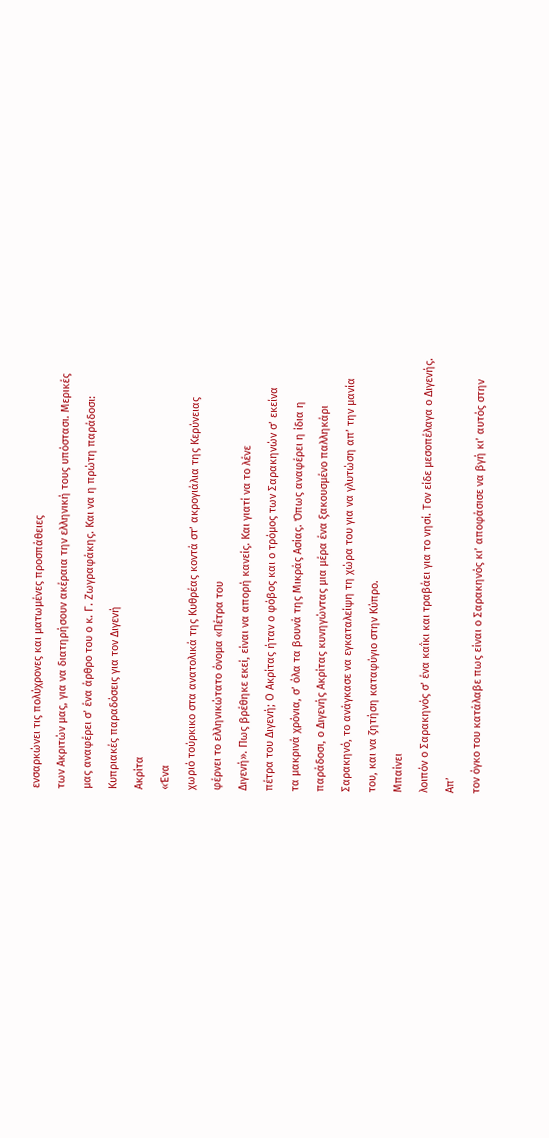ενσαρκώνει τις πολύχρονες και ματωμένες προσπάθειες
των Ακριτών μας, για να διατηρήσουν ακέραια την ελληνική τους υπόστασι. Μερικές
μας αναφέρει σ’ ένα άρθρο του ο κ. Γ. Ζωγραφάκης. Και να η πρώτη παράδοσι:
Κυπριακές παραδόσεις για τον Διγενή
Ακρίτα
«Ένα
χωριό τούρκικο στα ανατολικά της Κυθρέας κοντά στ’ ακρογιάλια της Κερύνειας
φέρνει το ελληνικώτατο όνομα «Πέτρα του
Διγενή». Πως βρέθηκε εκεί, είναι να απορή κανείς. Και γιατί να το λένε
πέτρα του Διγενή; Ο Ακρίτας ήταν ο φόβος και ο τρόμος των Σαρακηνών σ’ εκείνα
τα μακρινά χρόνια, σ’ όλα τα βουνά της Μικράς Ασίας. Όπως αναφέρει η ίδια η
παράδοσι, ο Διγενής Ακρίτας κυνηγώντας μια μέρα ένα ξακουσμένο παλληκάρι
Σαρακηνό, το ανάγκασε να εγκαταλείψη τη χώρα του για να γλυτώση απ’ την μανία
του, και να ζητήση καταφύγιο στην Κύπρο.
Μπαίνει
λοιπόν ο Σαρακηνός σ’ ένα καΐκι και τραβάει για το νησί. Τον είδε μεσοπέλαγα ο Διγενής.
Απ’
τον όγκο του κατάλαβε πως είναι ο Σαρακηνός κι’ αποφάσισε να βγή κι’ αυτός στην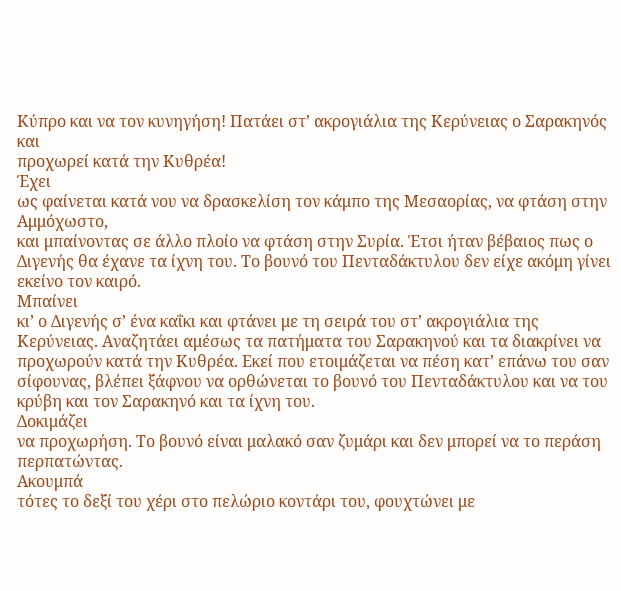Κύπρο και να τον κυνηγήση! Πατάει στ’ ακρογιάλια της Κερύνειας ο Σαρακηνός και
προχωρεί κατά την Κυθρέα!
Έχει
ως φαίνεται κατά νου να δρασκελίση τον κάμπο της Μεσαορίας, να φτάση στην Αμμόχωστο,
και μπαίνοντας σε άλλο πλοίο να φτάση στην Συρία. Έτσι ήταν βέβαιος πως ο
Διγενής θα έχανε τα ίχνη του. Το βουνό του Πενταδάκτυλου δεν είχε ακόμη γίνει
εκείνο τον καιρό.
Μπαίνει
κι’ ο Διγενής σ’ ένα καΐκι και φτάνει με τη σειρά του στ’ ακρογιάλια της
Κερύνειας. Αναζητάει αμέσως τα πατήματα του Σαρακηνού και τα διακρίνει να
προχωρούν κατά την Κυθρέα. Εκεί που ετοιμάζεται να πέση κατ’ επάνω του σαν
σίφουνας, βλέπει ξάφνου να ορθώνεται το βουνό του Πενταδάκτυλου και να του
κρύβη και τον Σαρακηνό και τα ίχνη του.
Δοκιμάζει
να προχωρήση. Το βουνό είναι μαλακό σαν ζυμάρι και δεν μπορεί να το περάση
περπατώντας.
Ακουμπά
τότες το δεξί του χέρι στο πελώριο κοντάρι του, φουχτώνει με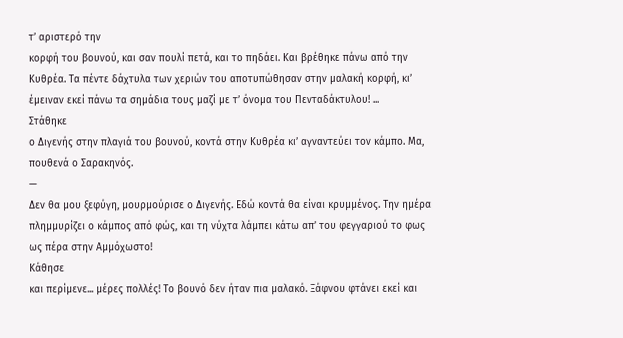τ’ αριστερό την
κορφή του βουνού, και σαν πουλί πετά, και το πηδάει. Και βρέθηκε πάνω από την
Κυθρέα. Τα πέντε δάχτυλα των χεριών του αποτυπώθησαν στην μαλακή κορφή, κι’
έμειναν εκεί πάνω τα σημάδια τους μαζί με τ’ όνομα του Πενταδάκτυλου! ...
Στάθηκε
ο Διγενής στην πλαγιά του βουνού, κοντά στην Κυθρέα κι’ αγναντεύει τον κάμπο. Μα,
πουθενά ο Σαρακηνός.
—
Δεν θα μου ξεφύγη, μουρμούρισε ο Διγενής. Εδώ κοντά θα είναι κρυμμένος. Την ημέρα
πλημμυρίζει ο κάμπος από φώς, και τη νύχτα λάμπει κάτω απ’ του φεγγαριού το φως
ως πέρα στην Αμμόχωστο!
Κάθησε
και περίμενε... μέρες πολλές! Το βουνό δεν ήταν πια μαλακό. Ξάφνου φτάνει εκεί και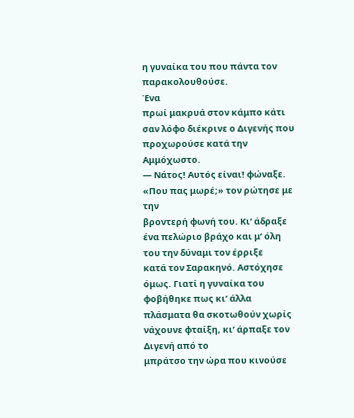η γυναίκα του που πάντα τον παρακολουθούσε.
Ένα
πρωί μακρυά στον κάμπο κάτι σαν λόφο διέκρινε ο Διγενής που προχωρούσε κατά την
Αμμόχωστο.
— Νάτος! Αυτός είναι! φώναξε. «Που πας μωρέ;» τον ρώτησε με την
βροντερή φωνή του. Κι’ άδραξε ένα πελώριο βράχο και μ’ όλη του την δύναμι τον έρριξε
κατά τον Σαρακηνό. Αστόχησε όμως. Γιατί η γυναίκα του φοβήθηκε πως κι’ άλλα
πλάσματα θα σκοτωθούν χωρίς νάχουνε φταίξη, κι’ άρπαξε τον Διγενή από το
μπράτσο την ώρα που κινούσε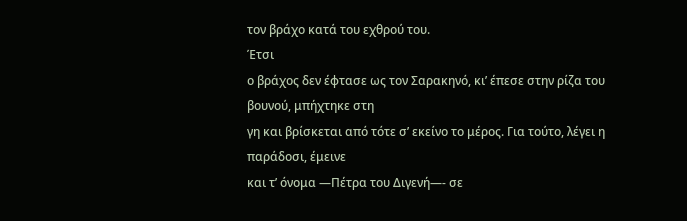τον βράχο κατά του εχθρού του.
Έτσι
ο βράχος δεν έφτασε ως τον Σαρακηνό, κι’ έπεσε στην ρίζα του βουνού, μπήχτηκε στη
γη και βρίσκεται από τότε σ’ εκείνο το μέρος. Για τούτο, λέγει η παράδοσι, έμεινε
και τ’ όνομα —Πέτρα του Διγενή—- σε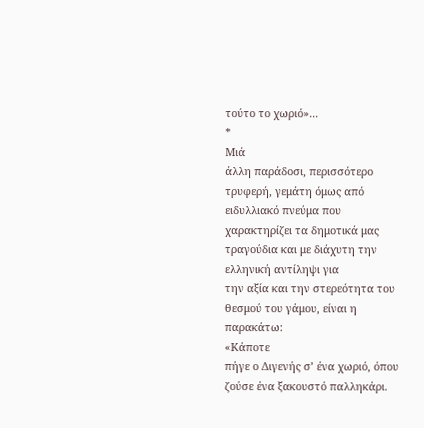τούτο το χωριό»...
*
Μιά
άλλη παράδοσι, περισσότερο τρυφερή, γεμάτη όμως από ειδυλλιακό πνεύμα που
χαρακτηρίζει τα δημοτικά μας τραγούδια και με διάχυτη την ελληνική αντίληψι για
την αξία και την στερεότητα του θεσμού του γάμου, είναι η παρακάτω:
«Κάποτε
πήγε ο Διγενής σ’ ένα χωριό, όπου ζούσε ένα ξακουστό παλληκάρι.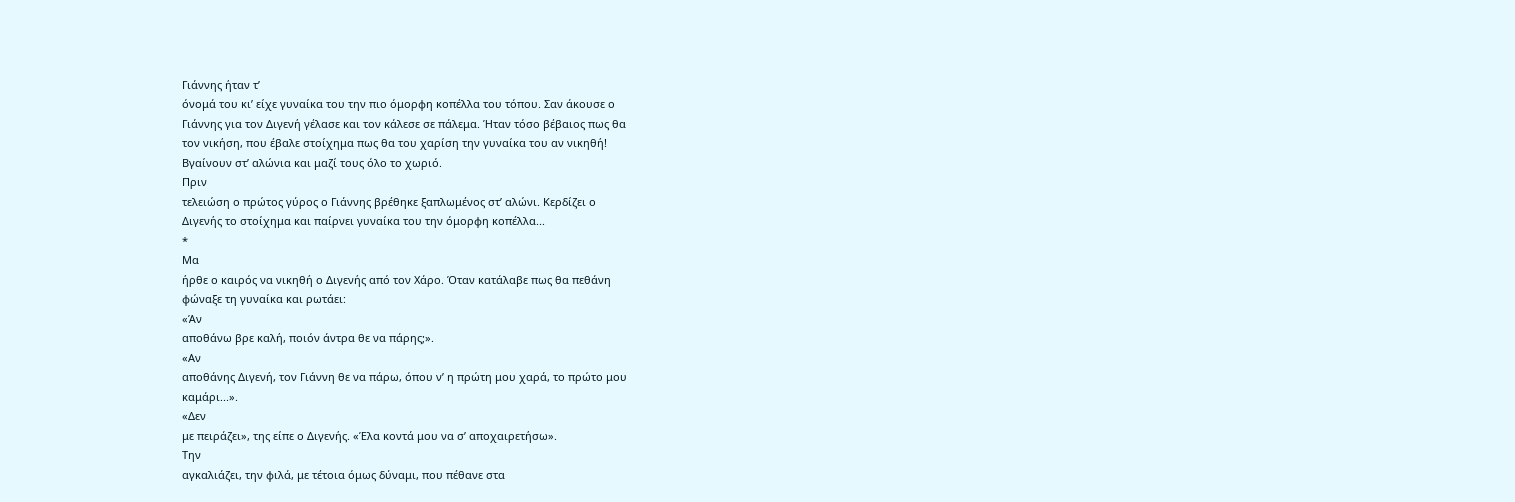Γιάννης ήταν τ’
όνομά του κι’ είχε γυναίκα του την πιο όμορφη κοπέλλα του τόπου. Σαν άκουσε ο
Γιάννης για τον Διγενή γέλασε και τον κάλεσε σε πάλεμα. Ήταν τόσο βέβαιος πως θα
τον νικήση, που έβαλε στοίχημα πως θα του χαρίση την γυναίκα του αν νικηθή!
Βγαίνουν στ’ αλώνια και μαζί τους όλο το χωριό.
Πριν
τελειώση ο πρώτος γύρος ο Γιάννης βρέθηκε ξαπλωμένος στ’ αλώνι. Κερδίζει ο
Διγενής το στοίχημα και παίρνει γυναίκα του την όμορφη κοπέλλα...
*
Μα
ήρθε ο καιρός να νικηθή ο Διγενής από τον Χάρο. Όταν κατάλαβε πως θα πεθάνη
φώναξε τη γυναίκα και ρωτάει:
«Άν
αποθάνω βρε καλή, ποιόν άντρα θε να πάρης;».
«Αν
αποθάνης Διγενή, τον Γιάννη θε να πάρω, όπου ν’ η πρώτη μου χαρά, το πρώτο μου
καμάρι...».
«Δεν
με πειράζει», της είπε ο Διγενής. «Έλα κοντά μου να σ’ αποχαιρετήσω».
Την
αγκαλιάζει, την φιλά, με τέτοια όμως δύναμι, που πέθανε στα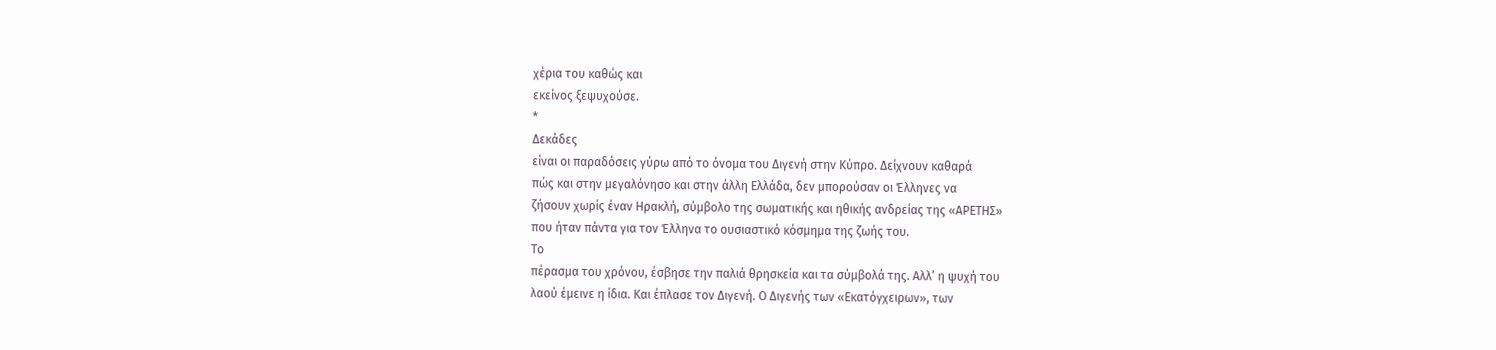χέρια του καθώς και
εκείνος ξεψυχούσε.
*
Δεκάδες
είναι οι παραδόσεις γύρω από το όνομα του Διγενή στην Κύπρο. Δείχνουν καθαρά
πώς και στην μεγαλόνησο και στην άλλη Ελλάδα, δεν μπορούσαν οι Έλληνες να
ζήσουν χωρίς έναν Ηρακλή, σύμβολο της σωματικής και ηθικής ανδρείας της «ΑΡΕΤΗΣ»
που ήταν πάντα για τον Έλληνα το ουσιαστικό κόσμημα της ζωής του.
Το
πέρασμα του χρόνου, έσβησε την παλιά θρησκεία και τα σύμβολά της. Αλλ’ η ψυχή του
λαού έμεινε η ίδια. Και έπλασε τον Διγενή. Ο Διγενής των «Εκατόγχειρων», των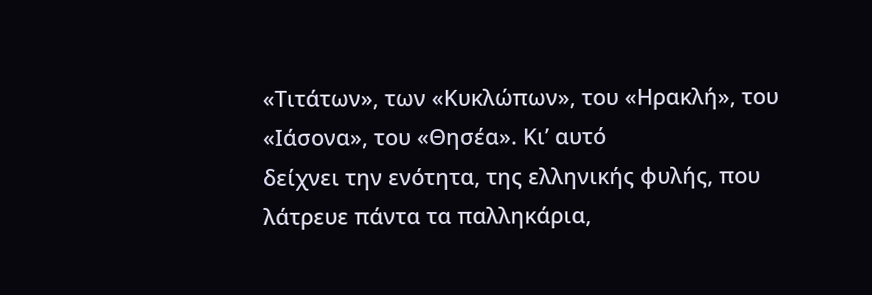«Τιτάτων», των «Κυκλώπων», του «Ηρακλή», του «Ιάσονα», του «Θησέα». Κι’ αυτό
δείχνει την ενότητα, της ελληνικής φυλής, που λάτρευε πάντα τα παλληκάρια,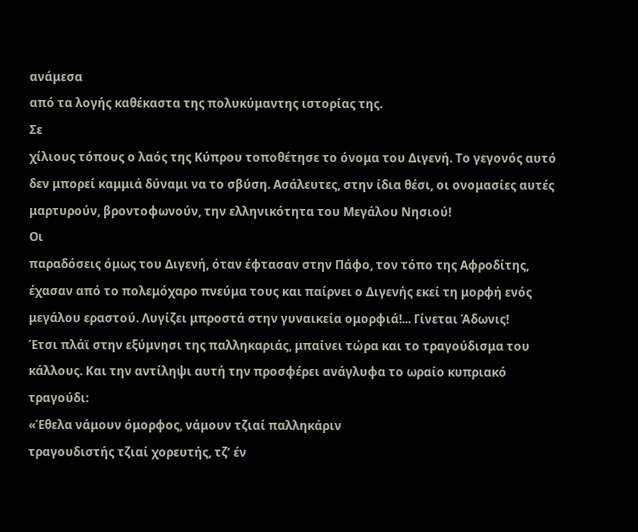ανάμεσα
από τα λογής καθέκαστα της πολυκύμαντης ιστορίας της.
Σε
χίλιους τόπους ο λαός της Κύπρου τοποθέτησε το όνομα του Διγενή. Το γεγονός αυτό
δεν μπορεί καμμιά δύναμι να το σβύση. Ασάλευτες, στην ίδια θέσι, οι ονομασίες αυτές
μαρτυρούν, βροντοφωνούν, την ελληνικότητα του Μεγάλου Νησιού!
Οι
παραδόσεις όμως του Διγενή, όταν έφτασαν στην Πάφο, τον τόπο της Αφροδίτης,
έχασαν από το πολεμόχαρο πνεύμα τους και παίρνει ο Διγενής εκεί τη μορφή ενός
μεγάλου εραστού. Λυγίζει μπροστά στην γυναικεία ομορφιά!... Γίνεται Άδωνις!
Έτσι πλάϊ στην εξύμνησι της παλληκαριάς, μπαίνει τώρα και το τραγούδισμα του
κάλλους. Και την αντίληψι αυτή την προσφέρει ανάγλυφα το ωραίο κυπριακό
τραγούδι:
«Έθελα νάμουν όμορφος, νάμουν τζιαί παλληκάριν
τραγουδιστής τζιαί χορευτής, τζ’ έν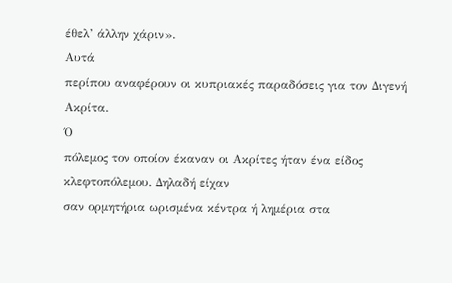έθελ’ άλλην χάριν».
Αυτά
περίπου αναφέρουν οι κυπριακές παραδόσεις για τον Διγενή Ακρίτα.
Ό
πόλεμος τον οποίον έκαναν οι Ακρίτες ήταν ένα είδος κλεφτοπόλεμου. Δηλαδή είχαν
σαν ορμητήρια ωρισμένα κέντρα ή λημέρια στα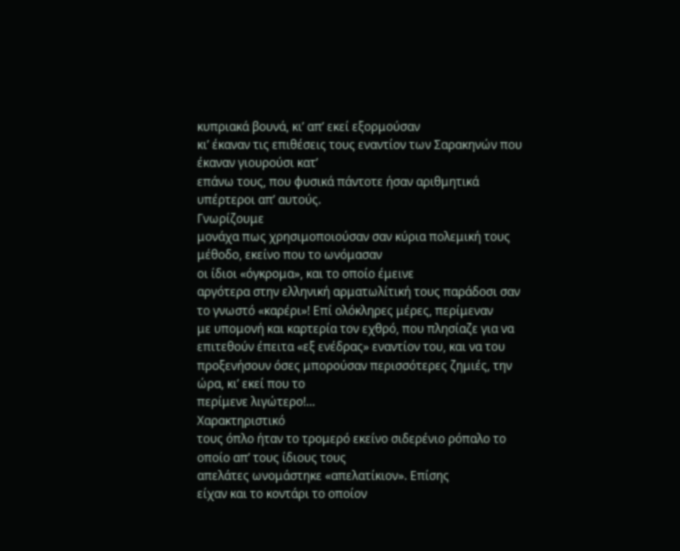κυπριακά βουνά, κι’ απ’ εκεί εξορμούσαν
κι’ έκαναν τις επιθέσεις τους εναντίον των Σαρακηνών που έκαναν γιουρούσι κατ’
επάνω τους, που φυσικά πάντοτε ήσαν αριθμητικά υπέρτεροι απ’ αυτούς.
Γνωρίζουμε
μονάχα πως χρησιμοποιούσαν σαν κύρια πολεμική τους μέθοδο, εκείνο που το ωνόμασαν
οι ίδιοι «όγκρομα», και το οποίο έμεινε
αργότερα στην ελληνική αρματωλίτική τους παράδοσι σαν το γνωστό «καρέρι»! Επί ολόκληρες μέρες, περίμεναν
με υπομονή και καρτερία τον εχθρό, που πλησίαζε για να επιτεθούν έπειτα «εξ ενέδρας» εναντίον του, και να του
προξενήσουν όσες μπορούσαν περισσότερες ζημιές, την ώρα, κι’ εκεί που το
περίμενε λιγώτερο!...
Χαρακτηριστικό
τους όπλο ήταν το τρομερό εκείνο σιδερένιο ρόπαλο το οποίο απ’ τους ίδιους τους
απελάτες ωνομάστηκε «απελατίκιον». Επίσης
είχαν και το κοντάρι το οποίον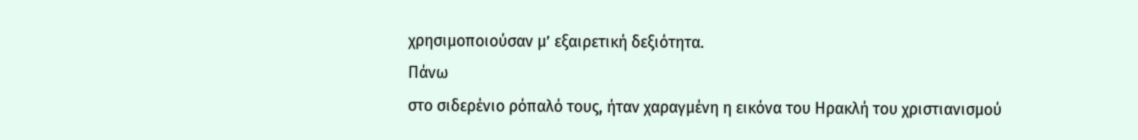χρησιμοποιούσαν μ’ εξαιρετική δεξιότητα.
Πάνω
στο σιδερένιο ρόπαλό τους, ήταν χαραγμένη η εικόνα του Ηρακλή του χριστιανισμού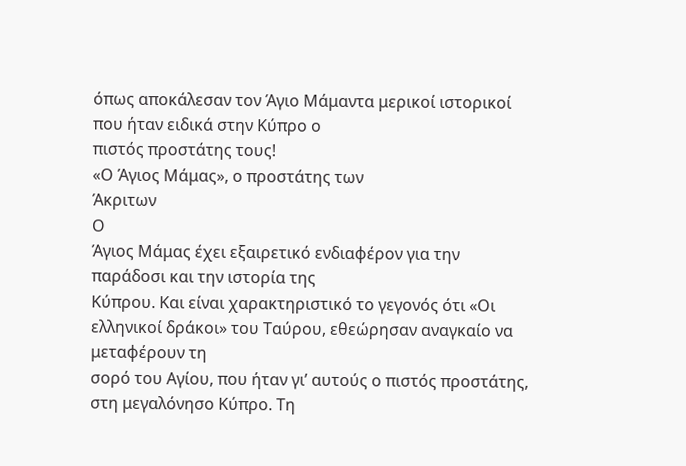όπως αποκάλεσαν τον Άγιο Μάμαντα μερικοί ιστορικοί που ήταν ειδικά στην Κύπρο ο
πιστός προστάτης τους!
«Ο Άγιος Μάμας», ο προστάτης των
Άκριτων
Ο
Άγιος Μάμας έχει εξαιρετικό ενδιαφέρον για την παράδοσι και την ιστορία της
Κύπρου. Και είναι χαρακτηριστικό το γεγονός ότι «Οι ελληνικοί δράκοι» του Ταύρου, εθεώρησαν αναγκαίο να μεταφέρουν τη
σορό του Αγίου, που ήταν γι’ αυτούς ο πιστός προστάτης, στη μεγαλόνησο Κύπρο. Τη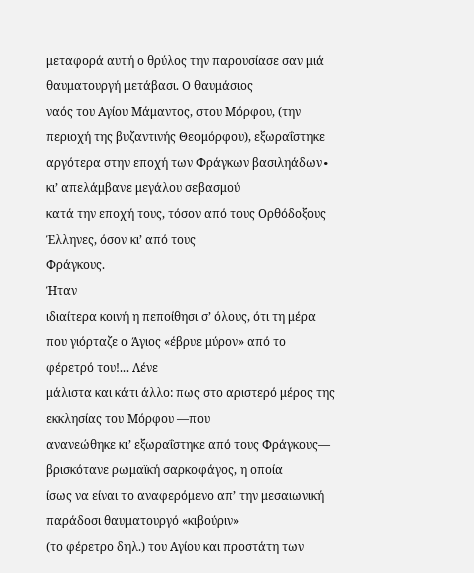μεταφορά αυτή ο θρύλος την παρουσίασε σαν μιά θαυματουργή μετάβασι. Ο θαυμάσιος
ναός του Αγίου Μάμαντος, στου Μόρφου, (την περιοχή της βυζαντινής Θεομόρφου), εξωραΐστηκε
αργότερα στην εποχή των Φράγκων βασιληάδων∙ κι’ απελάμβανε μεγάλου σεβασμού
κατά την εποχή τους, τόσον από τους Ορθόδοξους Έλληνες, όσον κι’ από τους
Φράγκους.
Ήταν
ιδιαίτερα κοινή η πεποίθησι σ’ όλους, ότι τη μέρα που γιόρταζε ο Άγιος «έβρυε μύρον» από το φέρετρό του!... Λένε
μάλιστα και κάτι άλλο: πως στο αριστερό μέρος της εκκλησίας του Μόρφου —που
ανανεώθηκε κι’ εξωραΐστηκε από τους Φράγκους— βρισκότανε ρωμαϊκή σαρκοφάγος, η οποία
ίσως να είναι το αναφερόμενο απ’ την μεσαιωνική παράδοσι θαυματουργό «κιβούριν»
(το φέρετρο δηλ.) του Αγίου και προστάτη των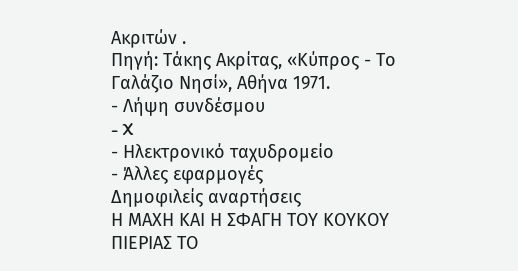Ακριτών .
Πηγή: Τάκης Ακρίτας, «Κύπρος - Το
Γαλάζιο Νησί», Αθήνα 1971.
- Λήψη συνδέσμου
- X
- Ηλεκτρονικό ταχυδρομείο
- Άλλες εφαρμογές
Δημοφιλείς αναρτήσεις
Η ΜΑΧΗ ΚΑΙ Η ΣΦΑΓΗ ΤΟΥ ΚΟΥΚΟΥ ΠΙΕΡΙΑΣ ΤΟ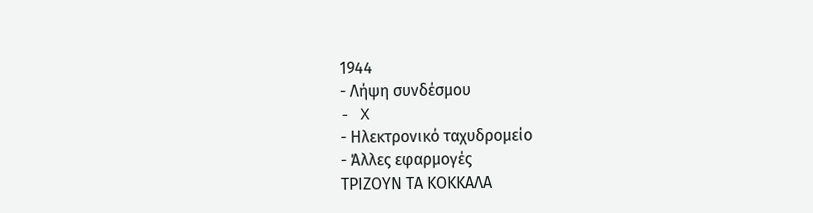1944
- Λήψη συνδέσμου
- X
- Ηλεκτρονικό ταχυδρομείο
- Άλλες εφαρμογές
ΤΡΙΖΟΥΝ ΤΑ ΚΟΚΚΑΛΑ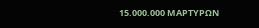15.000.000 ΜΑΡΤΥΡΩΝ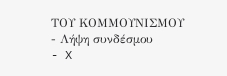ΤΟΥ ΚΟΜΜΟΥΝΙΣΜΟΥ
- Λήψη συνδέσμου
- X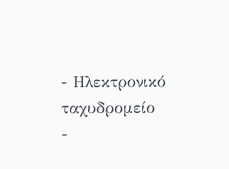- Ηλεκτρονικό ταχυδρομείο
-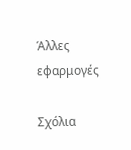Άλλες εφαρμογές

Σχόλια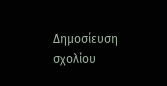Δημοσίευση σχολίου